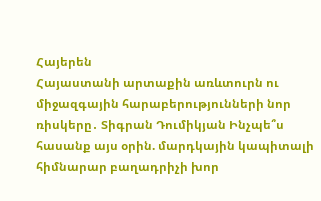Հայերեն
Հայաստանի արտաքին առևտուրն ու միջազգային հարաբերությունների նոր ռիսկերը․ Տիգրան Դումիկյան Ինչպե՞ս հասանք այս օրին. մարդկային կապիտալի հիմնարար բաղադրիչի խոր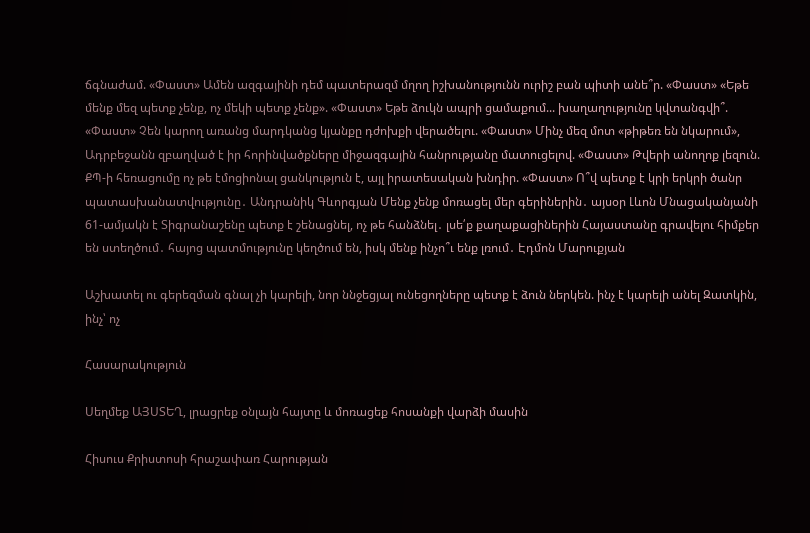ճգնաժամ. «Փաստ» Ամեն ազգայինի դեմ պատերազմ մղող իշխանությունն ուրիշ բան պիտի անե՞ր. «Փաստ» «Եթե մենք մեզ պետք չենք, ոչ մեկի պետք չենք». «Փաստ» Եթե ձուկն ապրի ցամաքում... խաղաղությունը կվտանգվի՞. «Փաստ» Չեն կարող առանց մարդկանց կյանքը դժոխքի վերածելու. «Փաստ» Մինչ մեզ մոտ «թիթեռ են նկարում», Ադրբեջանն զբաղված է իր հորինվածքները միջազգային հանրությանը մատուցելով. «Փաստ» Թվերի անողոք լեզուն. ՔՊ-ի հեռացումը ոչ թե էմոցիոնալ ցանկություն է, այլ իրատեսական խնդիր. «Փաստ» Ո՞վ պետք է կրի երկրի ծանր պատասխանատվությունը․ Անդրանիկ Գևորգյան Մենք չենք մոռացել մեր գերիներին․ այսօր Լևոն Մնացականյանի 61-ամյակն է Տիգրանաշենը պետք է շենացնել, ոչ թե հանձնել․ լսե՛ք քաղաքացիներին Հայաստանը գրավելու հիմքեր են ստեղծում․ հայոց պատմությունը կեղծում են, իսկ մենք ինչո՞ւ ենք լռում․ Էդմոն Մարուքյան

Աշխատել ու գերեզման գնալ չի կարելի, նոր ննջեցյալ ունեցողները պետք է ձուն ներկեն. ինչ է կարելի անել Զատկին, ինչ՝ ոչ

Հասարակություն

Սեղմեք ԱՅՍՏԵՂ, լրացրեք օնլայն հայտը և մոռացեք հոսանքի վարձի մասին

Հիսուս Քրիստոսի հրաշափառ Հարության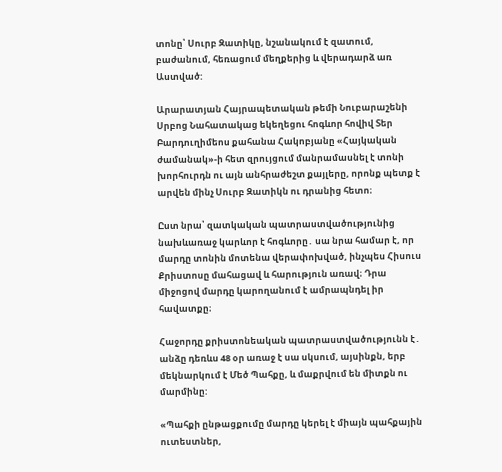տոնը՝ Սուրբ Զատիկը, նշանակում է զատում, բաժանում, հեռացում մեղքերից և վերադարձ առ Աստված:

Արարատյան Հայրապետական թեմի Նուբարաշենի Սրբոց Նահատակաց եկեղեցու հոգևոր հովիվ Տեր Բարդուղիմեոս քահանա Հակոբյանը «Հայկական ժամանակ»-ի հետ զրույցում մանրամասնել է տոնի խորհուրդն ու այն անհրաժեշտ քայլերը, որոնք պետք է արվեն մինչ Սուրբ Զատիկն ու դրանից հետո։

Ըստ նրա՝ զատկական պատրաստվածությունից նախևառաջ կարևոր է հոգևորը․ սա նրա համար է, որ մարդը տոնին մոտենա վերափոխված, ինչպես Հիսուս Քրիստոսը մահացավ և հարություն առավ։ Դրա միջոցով մարդը կարողանում է ամրապնդել իր հավատքը։

Հաջորդը քրիստոնեական պատրաստվածությունն է․ անձը դեռևս 48 օր առաջ է սա սկսում, այսինքն, երբ մեկնարկում է Մեծ Պահքը, և մաքրվում են միտքն ու մարմինը:

«Պահքի ընթացքումը մարդը կերել է միայն պահքային ուտեստներ,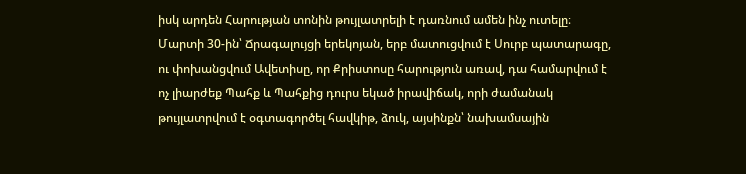իսկ արդեն Հարության տոնին թույլատրելի է դառնում ամեն ինչ ուտելը։ Մարտի 30-ին՝ Ճրագալույցի երեկոյան, երբ մատուցվում է Սուրբ պատարագը, ու փոխանցվում Ավետիսը, որ Քրիստոսը հարություն առավ, դա համարվում է ոչ լիարժեք Պահք և Պահքից դուրս եկած իրավիճակ, որի ժամանակ թույլատրվում է օգտագործել հավկիթ, ձուկ, այսինքն՝ նախամսային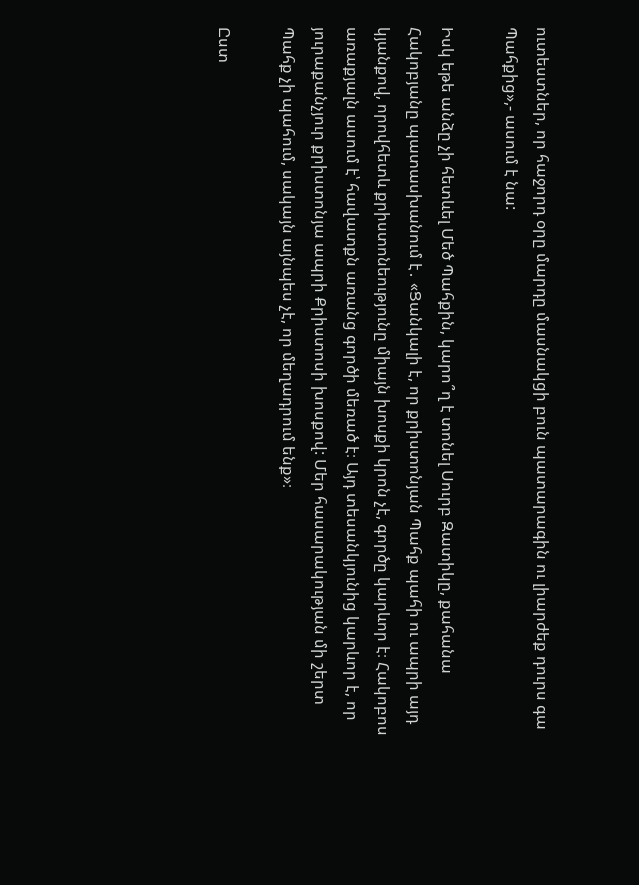ուտեստներ, որ հաջորդ օրը մարդը մասնակցի բուն պատարագին ու լիարժեք դուրս գա Պահքից»,- ասում է նա:

Իսկ եթե անձը չի հետևել Մեծ Պահքին, կարո՞ղ է տոնել Սուրբ Զատիկը, քահանա Հակոբյանը պատասխանում է․ «Ցանկալի է, որ քրիստոնյան Պահք պահի ու ապրի այդ կյանքով, որովհետև քրիստոնեությունը միայն խոսքի կրոն չէ, գործը կարևոր է։ Հակոբոս առաքյալն ասում է՝ հավատքն առանց գործի մեռած է։ Այդ տեսանկյունից կարևոր է, որ յուրաքանչյուր քրիստոնյա ապրի Քրիստոսի խոսքով: Մեր հասարակության մի շերտ Պահք չի պահում, սակայն այնպես չէ, որ մեղադրում ենք»։

Ըստ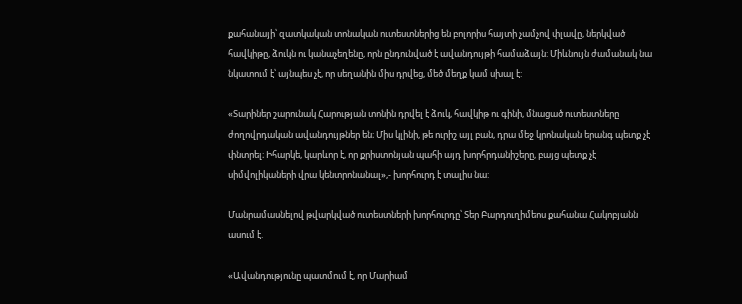քահանայի՝ զատկական տոնական ուտեստներից են բոլորիս հայտի չամչով փլավը, ներկված հավկիթը, ձուկն ու կանաչեղենը, որն ընդունված է ավանդույթի համաձայն: Միևնույն ժամանակ նա նկատում է՝ այնպես չէ, որ սեղանին միս դրվեց, մեծ մեղք կամ սխալ է:

«Տարիներ շարունակ Հարության տոնին դրվել է ձուկ, հավկիթ ու գինի, մնացած ուտեստները ժողովրդական ավանդույթներ են։ Միս կլինի, թե ուրիշ այլ բան, դրա մեջ կրոնական երանգ պետք չէ փնտրել։ Իհարկե, կարևոր է, որ քրիստոնյան պահի այդ խորհրդանիշերը, բայց պետք չէ սիմվոլիկաների վրա կենտրոնանալ»,- խորհուրդ է տալիս նա:

Մանրամասնելով թվարկված ուտեստների խորհուրդը՝ Տեր Բարդուղիմեոս քահանա Հակոբյանն ասում է.

«Ավանդությունը պատմում է, որ Մարիամ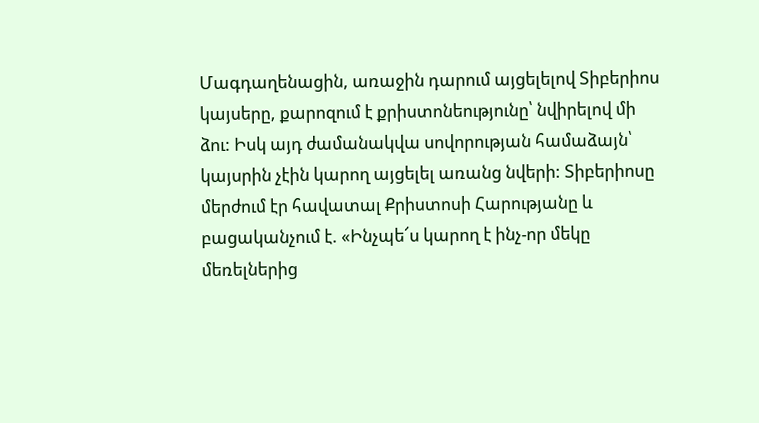Մագդաղենացին, առաջին դարում այցելելով Տիբերիոս կայսերը, քարոզում է քրիստոնեությունը՝ նվիրելով մի ձու: Իսկ այդ ժամանակվա սովորության համաձայն՝ կայսրին չէին կարող այցելել առանց նվերի: Տիբերիոսը մերժում էր հավատալ Քրիստոսի Հարությանը և բացականչում է. «Ինչպե՜ս կարող է ինչ-որ մեկը մեռելներից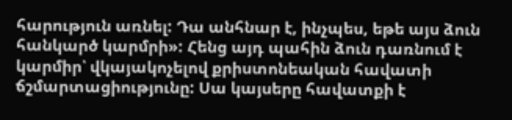հարություն առնել: Դա անհնար է, ինչպես, եթե այս ձուն հանկարծ կարմրի»: Հենց այդ պահին ձուն դառնում է կարմիր՝ վկայակոչելով քրիստոնեական հավատի ճշմարտացիությունը: Սա կայսերը հավատքի է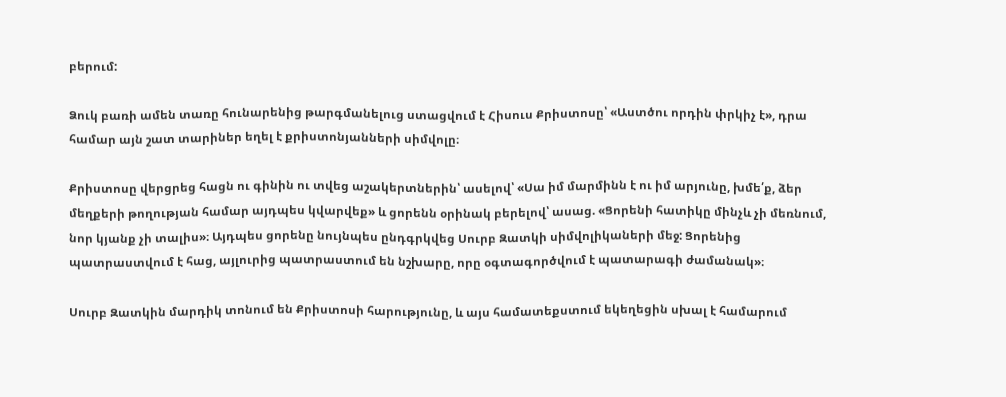բերում:

Ձուկ բառի ամեն տառը հունարենից թարգմանելուց ստացվում է Հիսուս Քրիստոսը՝ «Աստծու որդին փրկիչ է», դրա համար այն շատ տարիներ եղել է քրիստոնյանների սիմվոլը։

Քրիստոսը վերցրեց հացն ու գինին ու տվեց աշակերտներին՝ ասելով՝ «Սա իմ մարմինն է ու իմ արյունը, խմե՛ք, ձեր մեղքերի թողության համար այդպես կվարվեք» և ցորենն օրինակ բերելով՝ ասաց. «Ցորենի հատիկը մինչև չի մեռնում, նոր կյանք չի տալիս»։ Այդպես ցորենը նույնպես ընդգրկվեց Սուրբ Զատկի սիմվոլիկաների մեջ: Ցորենից պատրաստվում է հաց, այլուրից պատրաստում են նշխարը, որը օգտագործվում է պատարագի ժամանակ»։

Սուրբ Զատկին մարդիկ տոնում են Քրիստոսի հարությունը, և այս համատեքստում եկեղեցին սխալ է համարում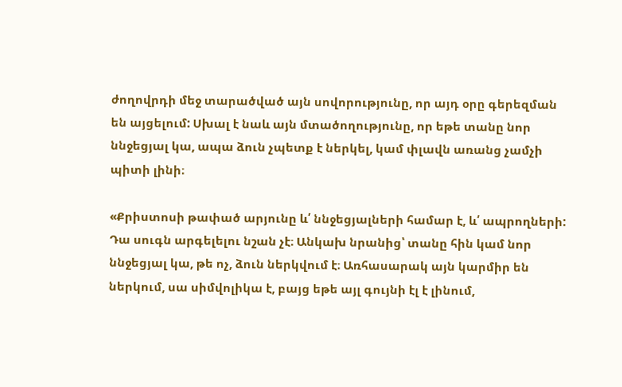ժողովրդի մեջ տարածված այն սովորությունը, որ այդ օրը գերեզման են այցելում: Սխալ է նաև այն մտածողությունը, որ եթե տանը նոր ննջեցյալ կա, ապա ձուն չպետք է ներկել, կամ փլավն առանց չամչի պիտի լինի։

«Քրիստոսի թափած արյունը և՛ ննջեցյալների համար է, և՛ ապրողների: Դա սուգն արգելելու նշան չէ։ Անկախ նրանից՝ տանը հին կամ նոր ննջեցյալ կա, թե ոչ, ձուն ներկվում է։ Առհասարակ այն կարմիր են ներկում, սա սիմվոլիկա է, բայց եթե այլ գույնի էլ է լինում,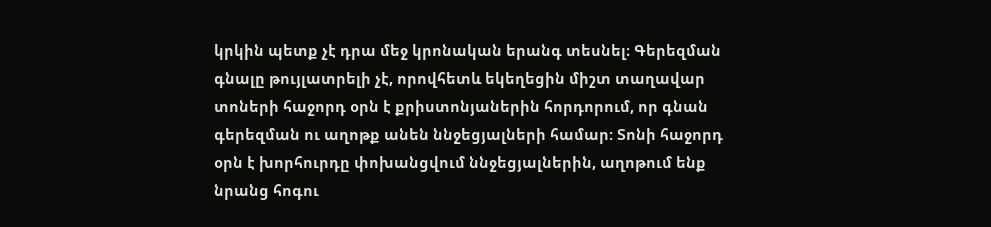կրկին պետք չէ դրա մեջ կրոնական երանգ տեսնել։ Գերեզման գնալը թույլատրելի չէ, որովհետև եկեղեցին միշտ տաղավար տոների հաջորդ օրն է քրիստոնյաներին հորդորում, որ գնան գերեզման ու աղոթք անեն ննջեցյալների համար: Տոնի հաջորդ օրն է խորհուրդը փոխանցվում ննջեցյալներին, աղոթում ենք նրանց հոգու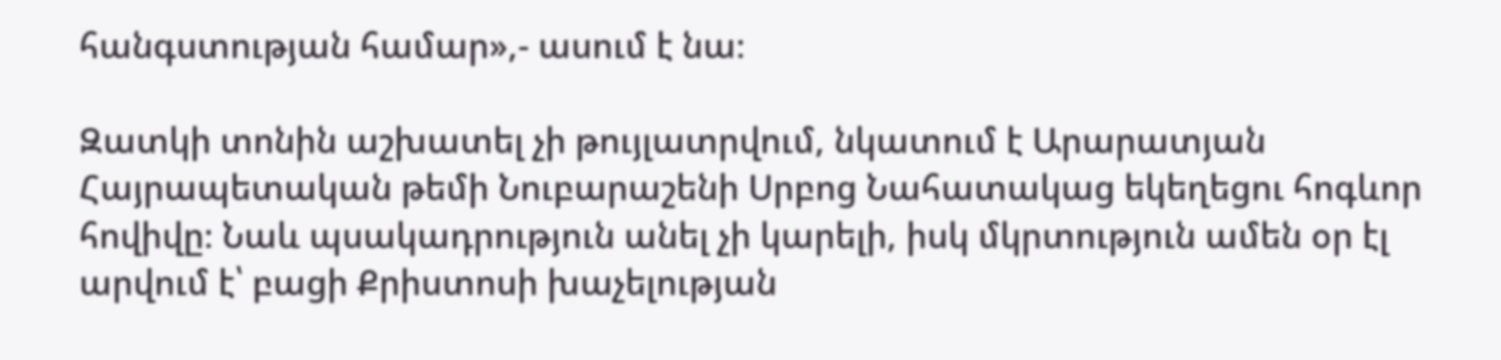հանգստության համար»,- ասում է նա։

Զատկի տոնին աշխատել չի թույլատրվում, նկատում է Արարատյան Հայրապետական թեմի Նուբարաշենի Սրբոց Նահատակաց եկեղեցու հոգևոր հովիվը։ Նաև պսակադրություն անել չի կարելի, իսկ մկրտություն ամեն օր էլ արվում է՝ բացի Քրիստոսի խաչելության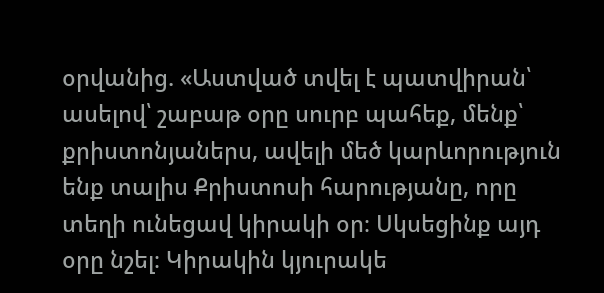օրվանից. «Աստված տվել է պատվիրան՝ ասելով՝ շաբաթ օրը սուրբ պահեք, մենք՝ քրիստոնյաներս, ավելի մեծ կարևորություն ենք տալիս Քրիստոսի հարությանը, որը տեղի ունեցավ կիրակի օր։ Սկսեցինք այդ օրը նշել։ Կիրակին կյուրակե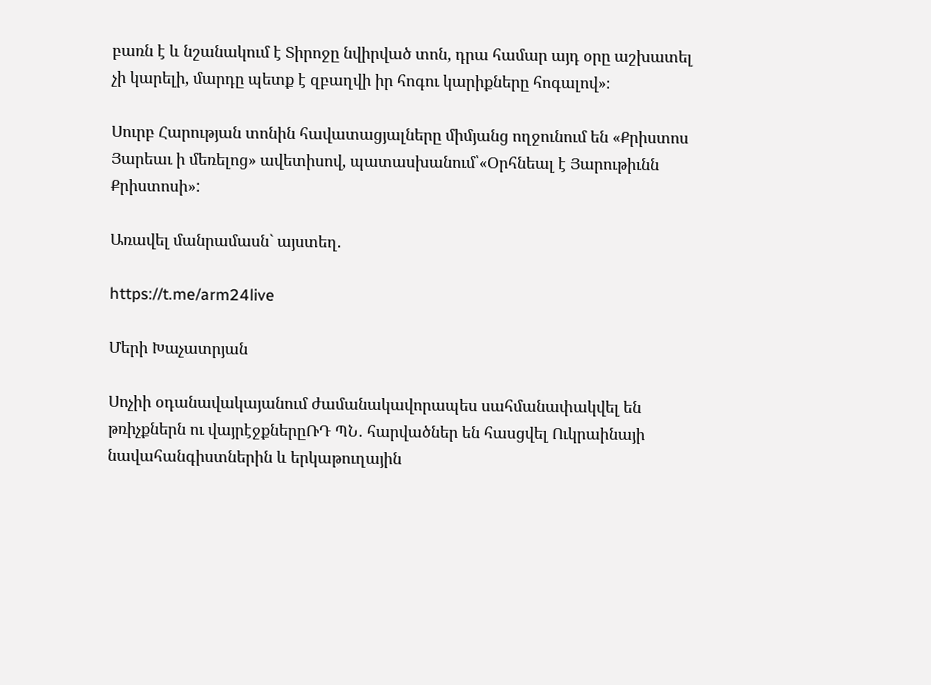բառն է և նշանակում է Տիրոջը նվիրված տոն, դրա համար այդ օրը աշխատել չի կարելի, մարդը պետք է զբաղվի իր հոգու կարիքները հոգալով»։

Սուրբ Հարության տոնին հավատացյալները միմյանց ողջունում են «Քրիստոս Յարեաւ ի մեռելոց» ավետիսով, պատասխանում՝«Օրհնեալ է Յարութիւնն Քրիստոսի»:

Առավել մանրամասն` այստեղ.

https://t.me/arm24live

Մերի Խաչատրյան

Սոչիի օդանավակայանում ժամանակավորապես սահմանափակվել են թռիչքներն ու վայրէջքներըՌԴ ՊՆ․ հարվածներ են հասցվել Ուկրաինայի նավահանգիստներին և երկաթուղային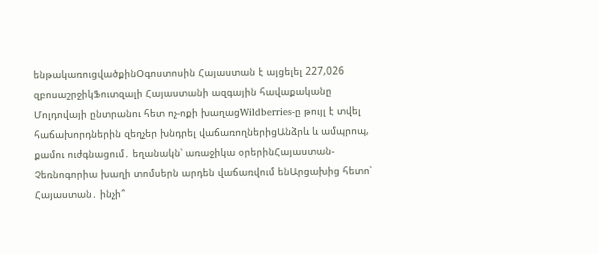ենթակառուցվածքինՕգոստոսին Հայաստան է այցելել 227,026 զբոսաշրջիկՖուտզալի Հայաստանի ազգային հավաքականը Մոլդովայի ընտրանու հետ ոչ-ոքի խաղացWildberries-ը թույլ է տվել հաճախորդներին զեղչեր խնդրել վաճառողներիցԱնձրև և ամպրոպ, քամու ուժգնացում․ եղանակն՝ առաջիկա օրերինՀայաստան-Չեռնոգորիա խաղի տոմսերն արդեն վաճառվում ենԱրցախից հետո՝ Հայաստան․ ինչի՞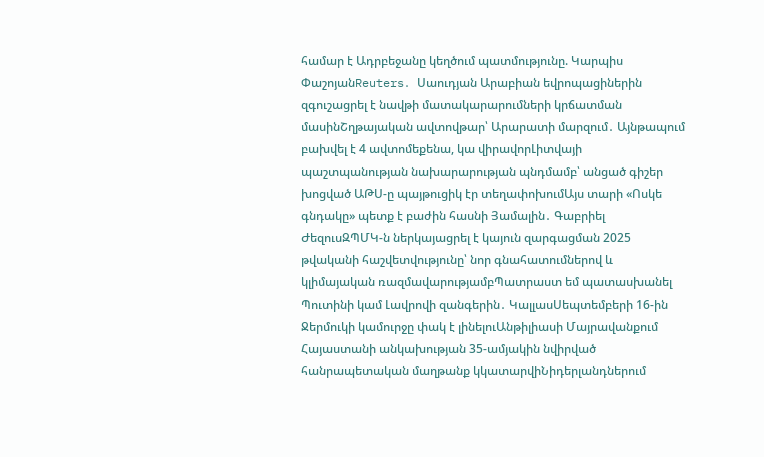համար է Ադրբեջանը կեղծում պատմությունը. Կարպիս ՓաշոյանReuters․ Սաուդյան Արաբիան եվրոպացիներին զգուշացրել է նավթի մատակարարումների կրճատման մասինՇղթայական ավտովթար՝ Արարատի մարզում․ Այնթապում բախվել է 4 ավտոմեքենա, կա վիրավորԼիտվայի պաշտպանության նախարարության պնդմամբ՝ անցած գիշեր խոցված ԱԹՍ-ը պայթուցիկ էր տեղափոխումԱյս տարի «Ոսկե գնդակը» պետք է բաժին հասնի Յամալին․ Գաբրիել ԺեզուսԶՊՄԿ-ն ներկայացրել է կայուն զարգացման 2025 թվականի հաշվետվությունը՝ նոր գնահատումներով և կլիմայական ռազմավարությամբՊատրաստ եմ պատասխանել Պուտինի կամ Լավրովի զանգերին․ ԿալլասՍեպտեմբերի 16-ին Ջերմուկի կամուրջը փակ է լինելուԱնթիլիասի Մայրավանքում Հայաստանի անկախության 35-ամյակին նվիրված հանրապետական մաղթանք կկատարվիՆիդերլանդներում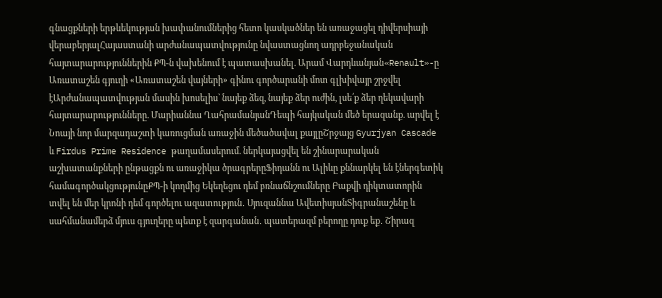գնացքների երթևեկության խափանումներից հետո կասկածներ են առաջացել դիվերսիայի վերաբերյալՀայաստանի արժանապատվությունը նվաստացնող ադրբեջանական հայտարարություններին ՔՊ-ն վախենում է պատասխանել. Արամ Վարդևանյան«Renault»-ը Առատաշեն գյուղի «Առատաշեն վայների» գինու գործարանի մոտ գլխիվայր շրջվել էԱրժանապատվության մասին խոսելիս` նայեք ձեզ, նայեք ձեր ուժին, լսե՛ք ձեր ղեկավարի հայտարարությունները. Մարիաննա ՂահրամանյանԴեպի հայկական մեծ երազանք. արվել է Նոայի նոր մարզադաշտի կառուցման առաջին մեծածավալ քայլըՇրջայց Gyurjyan Cascade և Firdus Prime Residence թաղամասերում. ներկայացվել են շինարարական աշխատանքների ընթացքն ու առաջիկա ծրագրերըՖիդանն ու Ալիևը քննարկել են էներգետիկ համագործակցությունըՔՊ-ի կողմից Եկեղեցու դեմ բռնաճնշումները Բաքվի դիկտատորին տվել են մեր կրոնի դեմ գործելու ազատություն․ Սյուզաննա ԱվետիսյանՏիգրանաշենը և սահմանամերձ մյուս գյուղերը պետք է զարգանան․ պատերազմ բերողը դուք եք․ Շիրազ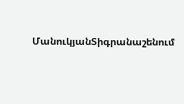ՄանուկյանՏիգրանաշենում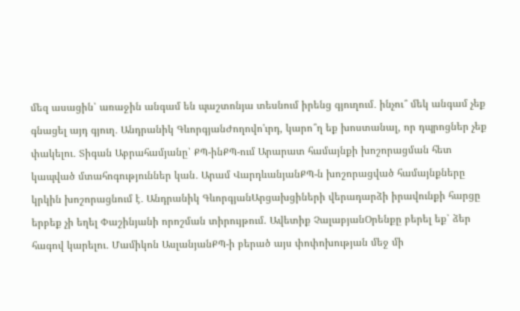մեզ ասացին՝ առաջին անգամ են պաշտոնյա տեսնում իրենց գյուղում․ ինչու՞ մեկ անգամ չեք գնացել այդ գյուղ․ Անդրանիկ ԳևորգյանԺողովո'ւրդ, կարո՞ղ եք խոստանալ, որ դպրոցներ չեք փակելու․ Տիգան Աբրահամյանը՝ ՔՊ-ինՔՊ-ում Արարատ համայնքի խոշորացման հետ կապված մտահոգություններ կան․ Արամ ՎարդևանյանՔՊ-ն խոշորացված համայնքները կրկին խոշորացնում է․ Անդրանիկ ԳևորգյանԱրցախցիների վերադարձի իրավունքի հարցը երբեք չի եղել Փաշինյանի որոշման տիրույթում. Ավետիք ՉալաբյանՕրենքը բերել եք՝ ձեր հագով կարելու․ Մամիկոն ԱսլանյանՔՊ-ի բերած այս փոփոխության մեջ մի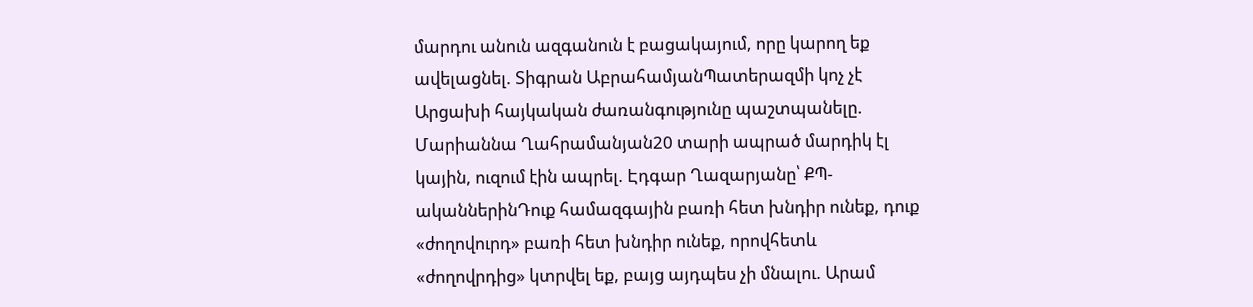մարդու անուն ազգանուն է բացակայում, որը կարող եք ավելացնել. Տիգրան ԱբրահամյանՊատերազմի կոչ չէ Արցախի հայկական ժառանգությունը պաշտպանելը. Մարիաննա Ղահրամանյան20 տարի ապրած մարդիկ էլ կային, ուզում էին ապրել. Էդգար Ղազարյանը՝ ՔՊ-ականներինԴուք համազգային բառի հետ խնդիր ունեք, դուք «ժողովուրդ» բառի հետ խնդիր ունեք, որովհետև «ժողովրդից» կտրվել եք, բայց այդպես չի մնալու. Արամ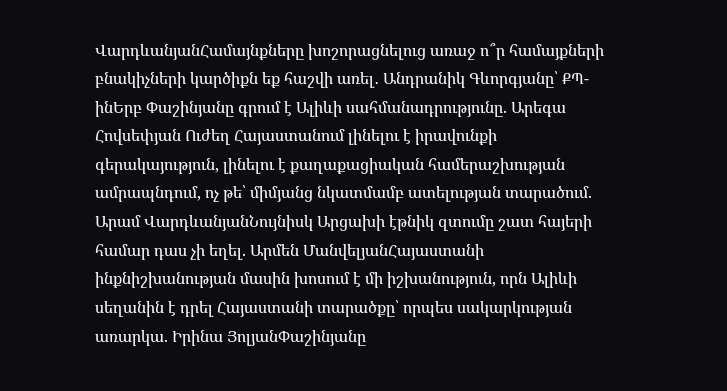ՎարդևանյանՀամայնքները խոշորացնելուց առաջ ո՞ր համայքների բնակիչների կարծիքն եք հաշվի առել․ Անդրանիկ Գևորգյանը՝ ՔՊ-ինԵրբ Փաշինյանը գրում է Ալիևի սահմանադրությունը. Արեգա Հովսեփյան Ուժեղ Հայաստանում լինելու է իրավունքի գերակայություն, լինելու է քաղաքացիական համերաշխության ամրապնդում, ոչ թե՝ միմյանց նկատմամբ ատելության տարածում. Արամ ՎարդևանյանՆույնիսկ Արցախի էթնիկ զտումը շատ հայերի համար դաս չի եղել. Արմեն ՄանվելյանՀայաստանի ինքնիշխանության մասին խոսում է մի իշխանություն, որն Ալիևի սեղանին է դրել Հայաստանի տարածքը՝ որպես սակարկության առարկա. Իրինա ՅոլյանՓաշինյանը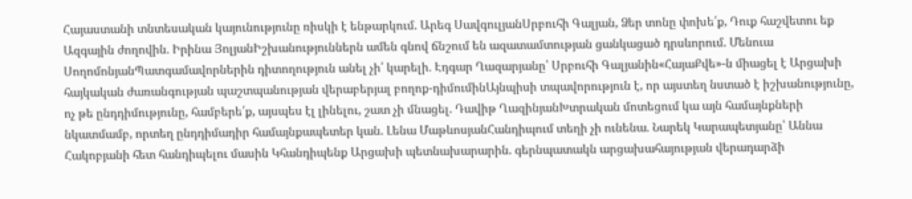Հայաստանի տնտեսական կայունությունը ռիսկի է ենթարկում. Արեգ ՍավգուլյանՍրբուհի Գալյան, Ձեր տոնը փոխե՛ք, Դուք հաշվետու եք Ազգային ժողովին․ Իրինա ՅոլյանԻշխանություններն ամեն գնով ճնշում են ազատամտության ցանկացած դրսևորում. Մենուա ՍողոմոնյանՊատգամավորներին դիտողություն անել չի՛ կարելի․ Էդգար Ղազարյանը՝ Սրբուհի Գալյանին«ՀայաՔվե»-ն միացել է Արցախի հայկական ժառանգության պաշտպանության վերաբերյալ բողոք-դիմումինԱյնպիսի տպավորություն է, որ այստեղ նստած է իշխանությունը, ոչ թե ընդդիմությունը, համբերե՛ք, այսպես էլ լինելու, շատ չի մնացել. Դավիթ ՂազինյանԽտրական մոտեցում կա այն համայնքների նկատմամբ, որտեղ ընդդիմադիր համայնքապետեր կան. Լենա ՄաթևոսյանՀանդիպում տեղի չի ունենա․ Նարեկ Կարապետյանը՝ Աննա Հակոբյանի հետ հանդիպելու մասին Կհանդիպենք Արցախի պետնախարարին. գերնպատակն արցախահայության վերադարձի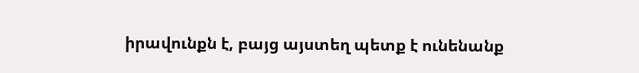իրավունքն է, բայց այստեղ պետք է ունենանք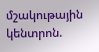մշակութային կենտրոն.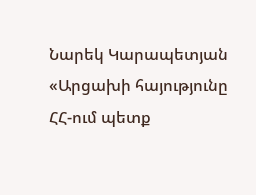Նարեկ Կարապետյան «Արցախի հայությունը ՀՀ-ում պետք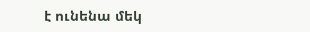է ունենա մեկ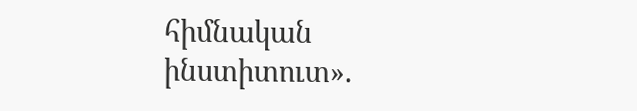հիմնական ինստիտուտ».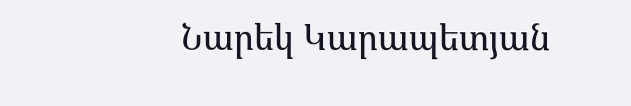Նարեկ Կարապետյան